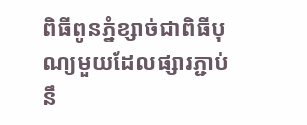ពិធីពូនភ្នំខ្សាច់ជាពិធីបុណ្យមួយដែលផ្សារភ្ជាប់នឹ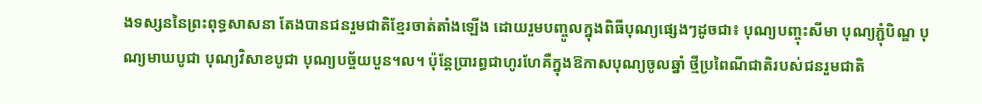ងទស្សននៃព្រះពុទ្ធសាសនា តែងបានជនរួមជាតិខ្មែរចាត់តាំងឡើង ដោយរួមបញ្ចូលក្នុងពិធីបុណ្យផ្សេងៗដូចជា៖ បុណ្យបញ្ចុះសីមា បុណ្យភ្ជុំបិណ្ឌ បុណ្យមាឃបូជា បុណ្យវិសាខបូជា បុណ្យបច្ច័យបួន។ល។ ប៉ុន្តែប្រារព្ធជាហូរហែគឺក្នុងឱកាសបុណ្យចូលឆ្នាំ ថ្មីប្រពៃណីជាតិរបស់ជនរួមជាតិ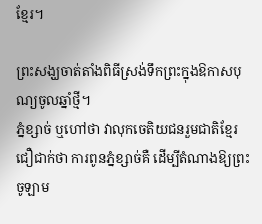ខ្មែរ។

ព្រះសង្ឃចាត់តាំងពិធីស្រង់ទឹកព្រះក្នុងឱកាសបុណ្យចូលឆ្នាំថ្មី។
ភ្នំខ្សាច់ ឬហៅថា វាលុកចេតិយជនរួមជាតិខ្មែរជឿជាក់ថា ការពូនភ្នំខ្សាច់គឺ ដើម្បីតំណាងឱ្យព្រះចូឡាម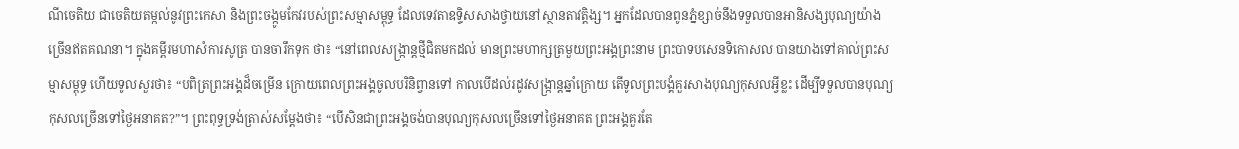ណីចេតិយ ជាចេតិយតម្កល់នូវព្រះកេសា និងព្រះចង្កូមកែវរបស់ព្រះសម្មាសម្ពុទ្ធ ដែលទេវតាឧទ្ទិសសាងថ្វាយនៅស្ថានតាវត្តិង្ស។ អ្នកដែលបានពូនភ្នំខ្សាច់នឹងទទួលបានអានិសង្សបុណ្យយ៉ាងច្រើនឥតគណនា។ ក្នុងគម្ពីរមហាសំការសូត្រ បានចារឹកទុក ថា៖ “នៅពេលសង្ក្រាន្តថ្មីជិតមកដល់ មានព្រះមហាក្សត្រមួយព្រះអង្គព្រះនាម ព្រះបាទបសេនទិកោសល បានយាងទៅគាល់ព្រះសម្មាសម្ពុទ្ធ ហើយទូលសួរថា៖ “បពិត្រព្រះអង្គដ៏ចម្រើន ក្រោយពេលព្រះអង្គចូលបរិនិព្វានទៅ កាលបើដល់រដូវសង្ក្រាន្តឆ្នាំក្រោយ តើទូលព្រះបង្គំគួរសាងបុណ្យកុសលអ្វីខ្លះ ដើម្បីទទួលបានបុណ្យកុសលច្រើនទៅថ្ងៃអនាគត?”។ ព្រះពុទ្ធទ្រង់ត្រាស់សម្តែងថា៖ “បើសិនជាព្រះអង្គចង់បានបុណ្យកុសលច្រើនទៅថ្ងៃអនាគត ព្រះអង្គគួរតែ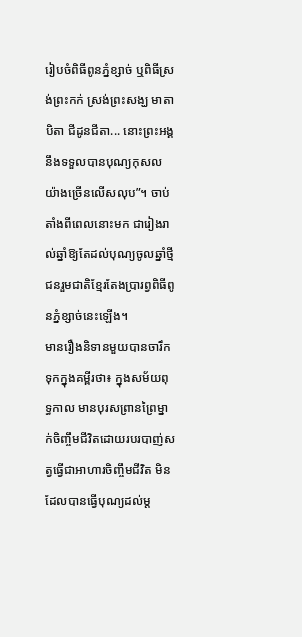រៀបចំពិធីពូនភ្នំខ្សាច់ ឬពិធីស្រង់ព្រះកក់ ស្រង់ព្រះសង្ឃ មាតាបិតា ជីដូនជីតា... នោះព្រះអង្គនឹងទទួលបានបុណ្យកុសលយ៉ាងច្រើនលើសលុប”។ ចាប់តាំងពីពេលនោះមក ជារៀងរាល់ឆ្នាំឱ្យតែដល់បុណ្យចូលឆ្នាំថ្មី ជនរួមជាតិខ្មែរតែងប្រារព្វពិធីពូនភ្នំខ្សាច់នេះឡើង។
មានរឿងនិទានមួយបានចារឹកទុកក្នុងគម្ពីរថា៖ ក្នុងសម័យពុទ្ធកាល មានបុរសព្រានព្រៃម្នាក់ចិញ្ចឹមជីវិតដោយរបរបាញ់សត្វធ្វើជាអាហារចិញ្ចឹមជីវិត មិនដែលបានធ្វើបុណ្យដល់ម្ត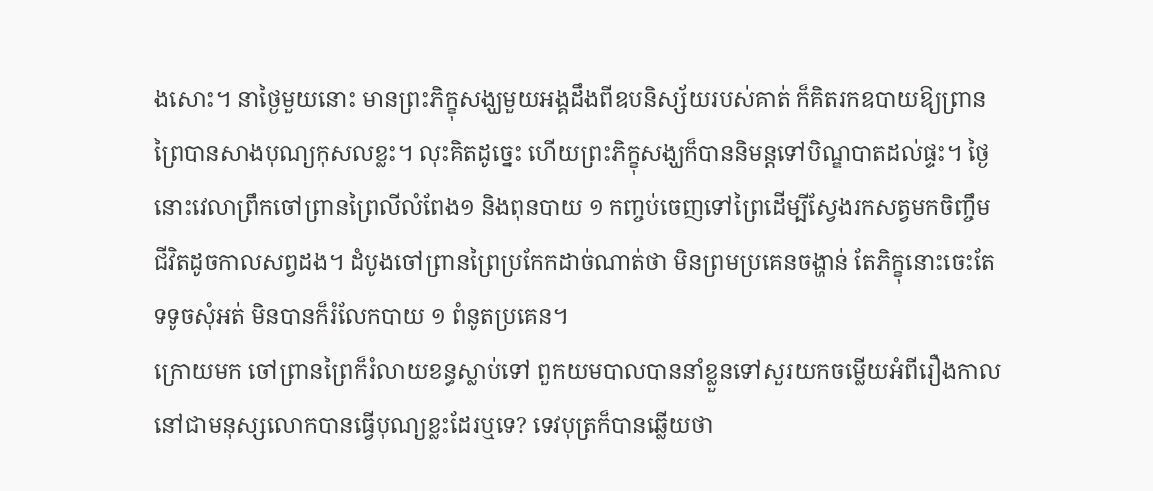ងសោះ។ នាថ្ងៃមួយនោះ មានព្រះភិក្ខុសង្ឃមួយអង្គដឹងពីឧបនិស្ស័យរបស់គាត់ ក៏គិតរកឧបាយឱ្យព្រានព្រៃបានសាងបុណ្យកុសលខ្លះ។ លុះគិតដូច្នេះ ហើយព្រះភិក្ខុសង្ឃក៏បាននិមន្តទៅបិណ្ឌបាតដល់ផ្ទះ។ ថ្ងៃនោះវេលាព្រឹកចៅព្រានព្រៃលីលំពែង១ និងពុនបាយ ១ កញ្ចប់ចេញទៅព្រៃដើម្បីស្វែងរកសត្វមកចិញ្ចឹមជីវិតដូចកាលសព្វដង។ ដំបូងចៅព្រានព្រៃប្រកែកដាច់ណាត់ថា មិនព្រមប្រគេនចង្ហាន់ តែភិក្ខុនោះចេះតែទទូចសុំអត់ មិនបានក៏រំលែកបាយ ១ ពំនូតប្រគេន។
ក្រោយមក ចៅព្រានព្រៃក៏រំលាយខន្ធស្លាប់ទៅ ពួកយមបាលបាននាំខ្លួនទៅសួរយកចម្លើយអំពីរឿងកាលនៅជាមនុស្សលោកបានធ្វើបុណ្យខ្លះដែរឬទេ? ទេវបុត្រក៏បានឆ្លើយថា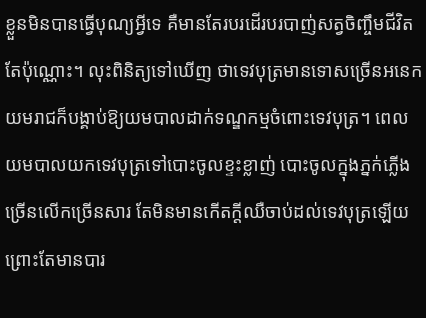ខ្លួនមិនបានធ្វើបុណ្យអ្វីទេ គឺមានតែរបរដើរបរបាញ់សត្វចិញ្ចឹមជីវិតតែប៉ុណ្ណោះ។ លុះពិនិត្យទៅឃើញ ថាទេវបុត្រមានទោសច្រើនអនេក យមរាជក៏បង្គាប់ឱ្យយមបាលដាក់ទណ្ឌកម្មចំពោះទេវបុត្រ។ ពេលយមបាលយកទេវបុត្រទៅបោះចូលខ្ទះខ្លាញ់ បោះចូលក្នុងភ្នក់ភ្លើងច្រើនលើកច្រើនសារ តែមិនមានកើតក្តីឈឺចាប់ដល់ទេវបុត្រឡើយ ព្រោះតែមានបារ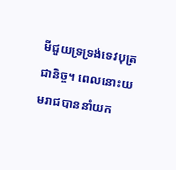មីជួយទ្រទ្រង់ទេវបុត្រជានិច្ច។ ពេលនោះយមរាជបាននាំយក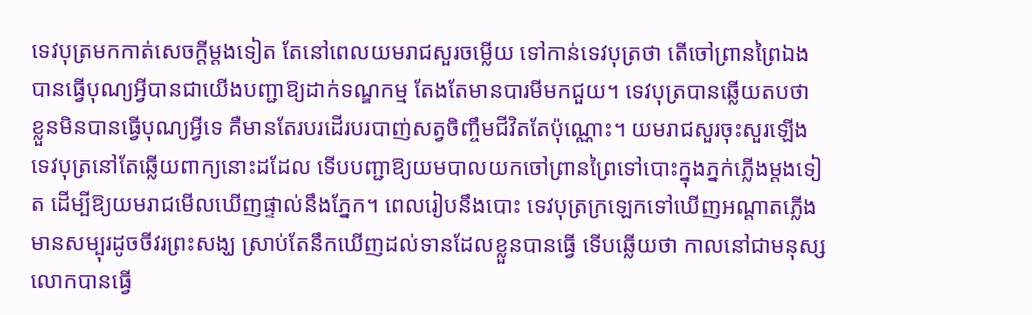ទេវបុត្រមកកាត់សេចក្តីម្តងទៀត តែនៅពេលយមរាជសួរចម្លើយ ទៅកាន់ទេវបុត្រថា តើចៅព្រានព្រៃឯងបានធ្វើបុណ្យអ្វីបានជាយើងបញ្ជាឱ្យដាក់ទណ្ឌកម្ម តែងតែមានបារមីមកជួយ។ ទេវបុត្របានឆ្លើយតបថា ខ្លួនមិនបានធ្វើបុណ្យអ្វីទេ គឺមានតែរបរដើរបរបាញ់សត្វចិញ្ចឹមជីវិតតែប៉ុណ្ណោះ។ យមរាជសួរចុះសួរឡើងទេវបុត្រនៅតែឆ្លើយពាក្យនោះដដែល ទើបបញ្ជាឱ្យយមបាលយកចៅព្រានព្រៃទៅបោះក្នុងភ្នក់ភ្លើងម្តងទៀត ដើម្បីឱ្យយមរាជមើលឃើញផ្ទាល់នឹងភ្នែក។ ពេលរៀបនឹងបោះ ទេវបុត្រក្រឡេកទៅឃើញអណ្តាតភ្លើងមានសម្បុរដូចចីវរព្រះសង្ឃ ស្រាប់តែនឹកឃើញដល់ទានដែលខ្លួនបានធ្វើ ទើបឆ្លើយថា កាលនៅជាមនុស្សលោកបានធ្វើ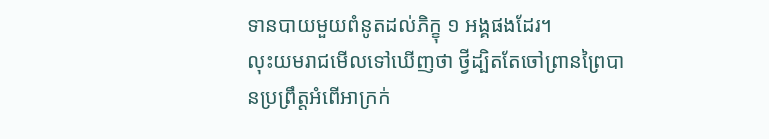ទានបាយមួយពំនូតដល់ភិក្ខុ ១ អង្គផងដែរ។
លុះយមរាជមើលទៅឃើញថា ថ្វីដ្បិតតែចៅព្រានព្រៃបានប្រព្រឹត្តអំពើអាក្រក់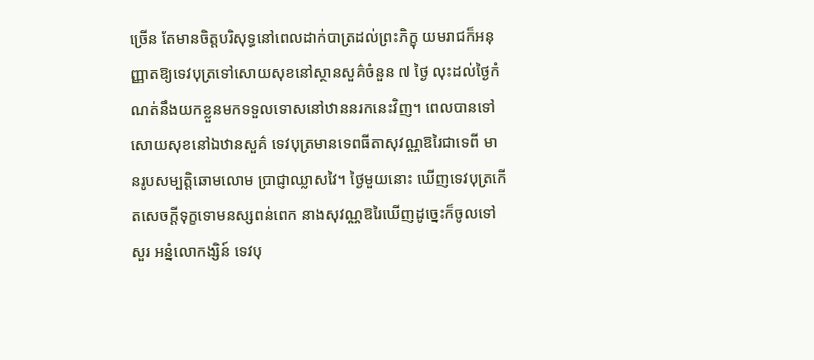ច្រើន តែមានចិត្តបរិសុទ្ធនៅពេលដាក់បាត្រដល់ព្រះភិក្ខុ យមរាជក៏អនុញ្ញាតឱ្យទេវបុត្រទៅសោយសុខនៅស្ថានសួគ៌ចំនួន ៧ ថ្ងៃ លុះដល់ថ្ងៃកំណត់នឹងយកខ្លួនមកទទួលទោសនៅឋាននរកនេះវិញ។ ពេលបានទៅសោយសុខនៅឯឋានសួគ៌ ទេវបុត្រមានទេពធីតាសុវណ្ណឱរៃជាទេពី មានរូបសម្បត្តិឆោមលោម ប្រាជ្ញាឈ្លាសវៃ។ ថ្ងៃមួយនោះ ឃើញទេវបុត្រកើតសេចក្តីទុក្ខទោមនស្សពន់ពេក នាងសុវណ្ណឱរៃឃើញដូច្នេះក៏ចូលទៅសួរ អន្នំលោកង្សិន៍ ទេវបុ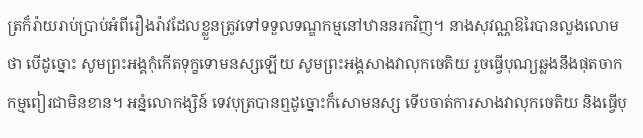ត្រក៏រ៉ាយរាប់ប្រាប់អំពីរឿងរ៉ាវដែលខ្លួនត្រូវទៅទទួលទណ្ឌកម្មនៅឋាននរកវិញ។ នាងសុវណ្ណឱរៃបានលួងលោមថា បើដូច្នោះ សូមព្រះអង្គកុំកើតទុក្ខទោមនស្សឡើយ សូមព្រះអង្គសាងវាលុកចេតិយ រួចធ្វើបុណ្យឆ្លងនឹងផុតចាកកម្មពៀរជាមិនខាន។ អន្នំលោកង្សិន៍ ទេវបុត្របានឮដូច្នោះក៏សោមនស្ស ទើបចាត់ការសាងវាលុកចេតិយ និងធ្វើបុ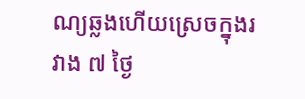ណ្យឆ្លងហើយស្រេចក្នុងរវាង ៧ ថ្ងៃ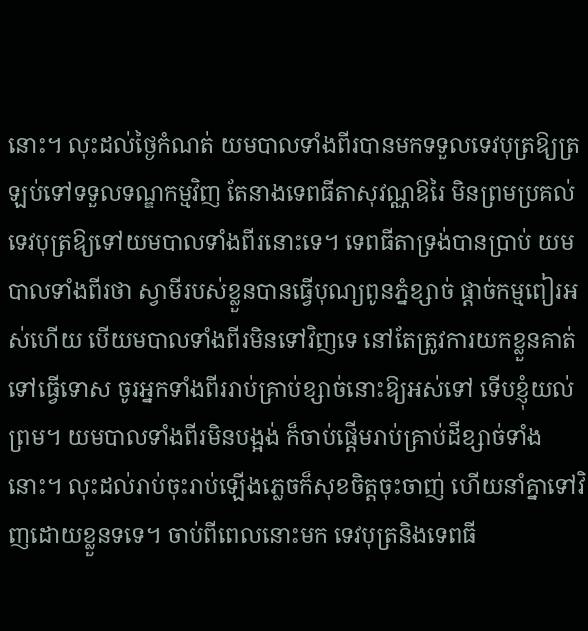នោះ។ លុះដល់ថ្ងៃកំណត់ យមបាលទាំងពីរបានមកទទួលទេវបុត្រឱ្យត្រឡប់ទៅទទួលទណ្ឌកម្មវិញ តែនាងទេពធីតាសុវណ្ណឱរៃ មិនព្រមប្រគល់ទេវបុត្រឱ្យទៅយមបាលទាំងពីរនោះទេ។ ទេពធីតាទ្រង់បានប្រាប់ យមបាលទាំងពីរថា ស្វាមីរបស់ខ្លួនបានធ្វើបុណ្យពូនភ្នំខ្សាច់ ផ្តាច់កម្មពៀរអស់ហើយ បើយមបាលទាំងពីរមិនទៅវិញទេ នៅតែត្រូវការយកខ្លួនគាត់ទៅធ្វើទោស ចូរអ្នកទាំងពីររាប់គ្រាប់ខ្សាច់នោះឱ្យអស់ទៅ ទើបខ្ញុំយល់ព្រម។ យមបាលទាំងពីរមិនបង្អង់ ក៏ចាប់ផ្តើមរាប់គ្រាប់ដីខ្សាច់ទាំងនោះ។ លុះដល់រាប់ចុះរាប់ឡើងភ្លេចក៏សុខចិត្តចុះចាញ់ ហើយនាំគ្នាទៅវិញដោយខ្លួនទទេ។ ចាប់ពីពេលនោះមក ទេវបុត្រនិងទេពធី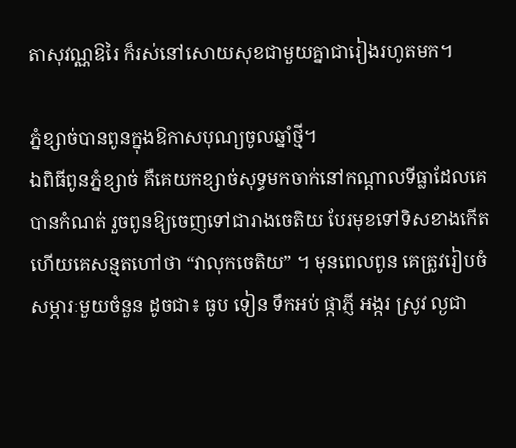តាសុវណ្ណឱរៃ ក៏រស់នៅសោយសុខជាមួយគ្នាជារៀងរហូតមក។

ភ្នំខ្សាច់បានពូនក្នុងឱកាសបុណ្យចូលឆ្នាំថ្មី។
ឯពិធីពូនភ្នំខ្សាច់ គឺគេយកខ្សាច់សុទ្ធមកចាក់នៅកណ្តាលទីធ្លាដែលគេបានកំណត់ រួចពូនឱ្យចេញទៅជារាងចេតិយ បែរមុខទៅទិសខាងកើត ហើយគេសន្មតហៅថា “វាលុកចេតិយ” ។ មុនពេលពូន គេត្រូវរៀបចំសម្ភារៈមួយចំនួន ដូចជា៖ ធូប ទៀន ទឹកអប់ ផ្កាភ្ញី អង្ករ ស្រូវ ល្ងជា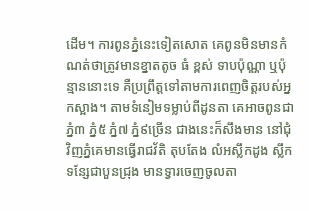ដើម។ ការពូនភ្នំនេះទៀតសោត គេពូនមិនមានកំណត់ថាត្រូវមានខ្នាតតូច ធំ ខ្ពស់ ទាបប៉ុណ្ណា ឬប៉ុន្មាននោះទេ គឺប្រព្រឹត្តទៅតាមការពេញចិត្តរបស់អ្នកស្អាង។ តាមទំនៀមទម្លាប់ពីដូនតា គេអាចពូនជាភ្នំ៣ ភ្នំ៥ ភ្នំ៧ ភ្នំ៩ច្រើន ជាងនេះក៏សឹងមាន នៅជុំវិញភ្នំគេមានធ្វើរាជវ័តិ តុបតែង លំអស្លឹកដូង ស្លឹកទន្សែជាបួនជ្រុង មានទ្វារចេញចូលតា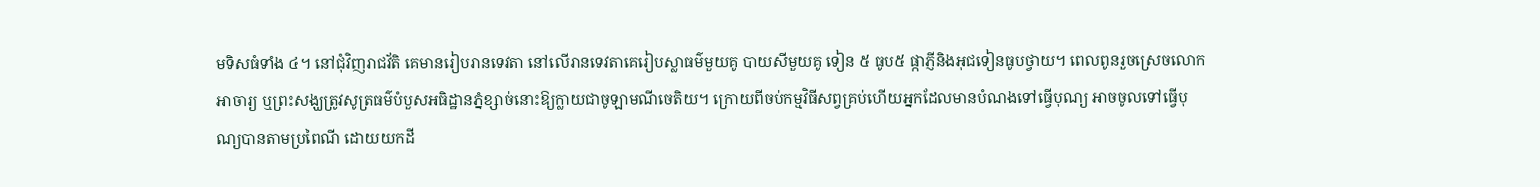មទិសធំទាំង ៤។ នៅជុំវិញរាជវ័តិ គេមានរៀបរានទេវតា នៅលើរានទេវតាគេរៀបស្លាធម៌មួយគូ បាយសីមួយគូ ទៀន ៥ ធូប៥ ផ្កាភ្ញីនិងអុជទៀនធូបថ្វាយ។ ពេលពូនរួចស្រេចលោកអាចារ្យ ឬព្រះសង្ឃត្រូវសូត្រធម៌បំបួសអធិដ្ឋានភ្នំខ្សាច់នោះឱ្យក្លាយជាចូឡាមណីចេតិយ។ ក្រោយពីចប់កម្មវិធីសព្វគ្រប់ហើយអ្នកដែលមានបំណងទៅធ្វើបុណ្យ អាចចូលទៅធ្វើបុណ្យបានតាមប្រពៃណី ដោយយកដី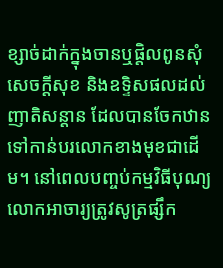ខ្សាច់ដាក់ក្នុងចានឬផ្តិលពូនសុំសេចក្តីសុខ និងឧទ្ទិសផលដល់ញាតិសន្តាន ដែលបានចែកឋានទៅកាន់បរលោកខាងមុខជាដើម។ នៅពេលបញ្ចប់កម្មវិធីបុណ្យ លោកអាចារ្យត្រូវសូត្រផ្សឹក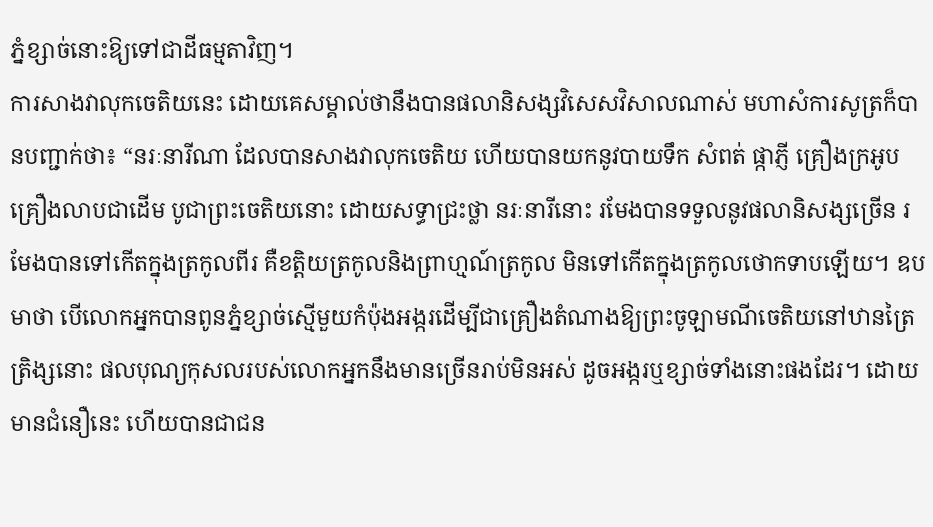ភ្នំខ្សាច់នោះឱ្យទៅជាដីធម្មតាវិញ។
ការសាងវាលុកចេតិយនេះ ដោយគេសម្គាល់ថានឹងបានផលានិសង្សវិសេសវិសាលណាស់ មហាសំការសូត្រក៏បានបញ្ជាក់ថា៖ “នរៈនារីណា ដែលបានសាងវាលុកចេតិយ ហើយបានយកនូវបាយទឹក សំពត់ ផ្កាភ្ញី គ្រឿងក្រអូប គ្រឿងលាបជាដើម បូជាព្រះចេតិយនោះ ដោយសទ្ធាជ្រះថ្លា នរៈនារីនោះ រមែងបានទទួលនូវផលានិសង្សច្រើន រមែងបានទៅកើតក្នុងត្រកូលពីរ គឺខត្តិយត្រកូលនិងព្រាហ្មណ៍ត្រកូល មិនទៅកើតក្នុងត្រកូលថោកទាបឡើយ។ ឧបមាថា បើលោកអ្នកបានពូនភ្នំខ្សាច់ស្មើមួយកំប៉ុងអង្ករដើម្បីជាគ្រឿងតំណាងឱ្យព្រះចូឡាមណីចេតិយនៅឋានត្រៃត្រិង្សនោះ ផលបុណ្យកុសលរបស់លោកអ្នកនឹងមានច្រើនរាប់មិនអស់ ដូចអង្ករឬខ្សាច់ទាំងនោះផងដែរ។ ដោយមានជំនឿនេះ ហើយបានជាជន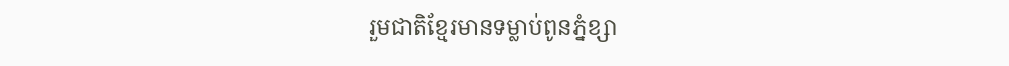រួមជាតិខ្មែរមានទម្លាប់ពូនភ្នំខ្សា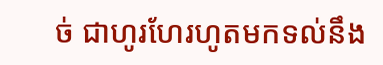ច់ ជាហូរហែរហូតមកទល់នឹង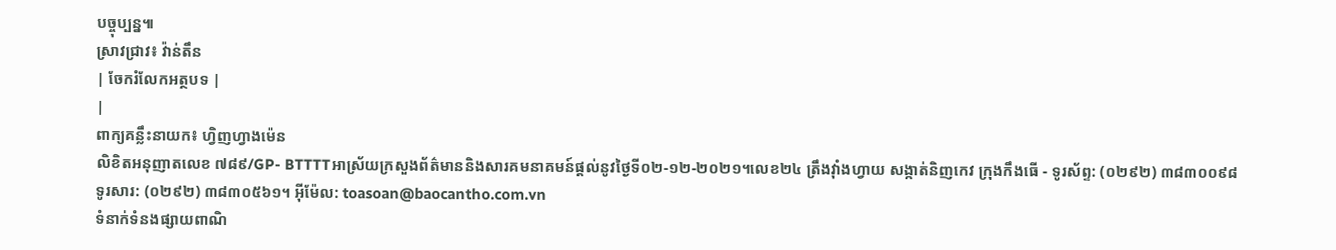បច្ចុប្បន្ន៕
ស្រាវជ្រាវ៖ វ៉ាន់តឹន
| ចែករំលែកអត្ថបទ |
|
ពាក្យគន្លឹះនាយក៖ ហ្វិញហ្វាងម៉េន
លិខិតអនុញាតលេខ ៧៨៩/GP- BTTTTអាស្រ័យក្រសួងព័ត៌មាននិងសារគមនាគមន៍ផ្តល់នូវថ្ងៃទី០២-១២-២០២១។លេខ២៤ ត្រឹងវ៉ាំងហ្វាយ សង្កាត់និញកេវ ក្រុងកឹងធើ - ទូរស័ព្ទ: (០២៩២) ៣៨៣០០៩៨
ទូរសារ: (០២៩២) ៣៨៣០៥៦១។ អ៊ីម៉ែល: toasoan@baocantho.com.vn
ទំនាក់ទំនងផ្សាយពាណិ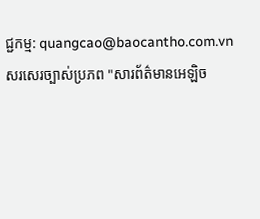ជ្ជកម្ម: quangcao@baocantho.com.vn
សរសេរច្បាស់ប្រភព "សារព័ត៌មានអេឡិច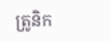ត្រូនិក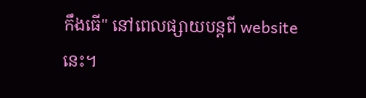កឹងធើ" នៅពេលផ្សាយបន្តពី websiteនេះ។